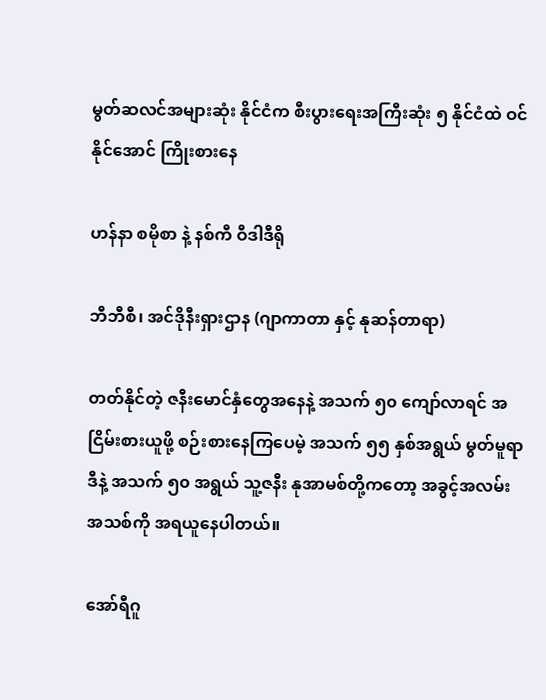မွတ်ဆလင်အများဆုံး နိုင်ငံက စီးပွားရေးအကြီးဆုံး ၅ နိုင်ငံထဲ ဝင်နိုင်အောင် ကြိုးစားနေ

ဟန်နာ စမိုစာ နဲ့ နစ်ကီ ဝီဒါဒီရို

ဘီဘီစီ၊ အင်ဒိုနီးရှားဌာန (ဂျာကာတာ နှင့် နုဆန်တာရာ)

တတ်နိုင်တဲ့ ဇနီးမောင်နှံတွေအနေနဲ့ အသက် ၅၀ ကျော်လာရင် အငြိမ်းစားယူဖို့ စဉ်းစားနေကြပေမဲ့ အသက် ၅၅ နှစ်အရွယ် မွတ်မူရာဒီနဲ့ အသက် ၅၀ အရွယ် သူ့ဇနီး နုအာမစ်တို့ကတော့ အခွင့်အလမ်းအသစ်ကို အရယူနေပါတယ်။

အော်ရီဂူ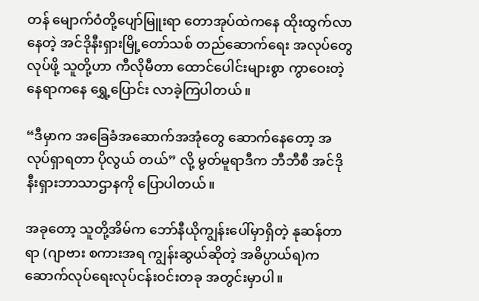တန် မျောက်ဝံတို့ပျော်မြူးရာ တောအုပ်ထဲကနေ ထိုးထွက်လာနေတဲ့ အင်ဒိုနီးရှားမြို့တော်သစ် တည်ဆောက်ရေး အလုပ်တွေလုပ်ဖို့ သူတို့ဟာ ကီလိုမီတာ ထောင်ပေါင်းများစွာ ကွာဝေးတဲ့ နေရာကနေ ရွှေ့ပြောင်း လာခဲ့ကြပါတယ်။

“ဒီမှာက အခြေခံအဆောက်အအုံတွေ ဆောက်နေတော့ အလုပ်ရှာရတာ ပိုလွယ် တယ်” လို့ မွတ်မူရာဒီက ဘီဘီစီ အင်ဒိုနီးရှားဘာသာဌာနကို ပြောပါတယ်။

အခုတော့ သူတို့အိမ်က ဘော်နီယိုကျွန်းပေါ်မှာရှိတဲ့ နုဆန်တာရာ (ဂျာဗား စကားအရ ကျွန်းဆွယ်ဆိုတဲ့ အဓိပ္ပာယ်ရ)က ဆောက်လုပ်ရေးလုပ်ငန်းဝင်းတခု အတွင်းမှာပါ။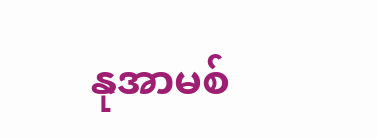နုအာမစ်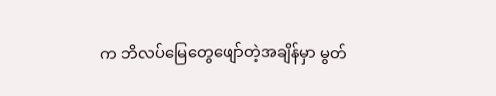က ဘိလပ်မြေတွေဖျော်တဲ့အချိန်မှာ မွတ်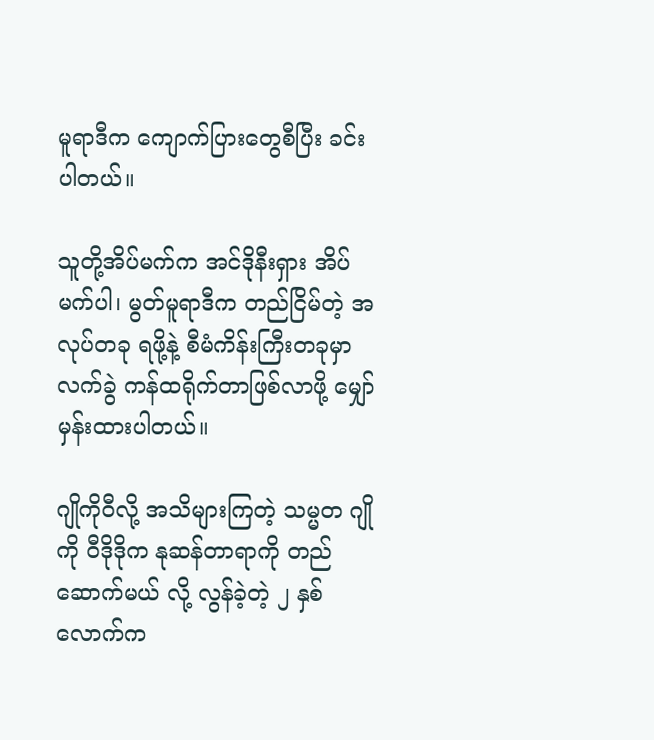မူရာဒီက ကျောက်ပြားတွေစီပြီး ခင်း ပါတယ်။

သူတို့အိပ်မက်က အင်ဒိုနီးရှား အိပ်မက်ပါ၊ မွတ်မူရာဒီက တည်ငြိမ်တဲ့ အလုပ်တခု ရဖို့နဲ့ စီမံကိန်းကြီးတခုမှာ လက်ခွဲ ကန်ထရိုက်တာဖြစ်လာဖို့ မျှော်မှန်းထားပါတယ်။

ဂျိုကိုဝီလို့ အသိများကြတဲ့ သမ္မတ ဂျိုကို ဝီဒိုဒိုက နုဆန်တာရာကို တည်ဆောက်မယ် လို့ လွန်ခဲ့တဲ့ ၂ နှစ်လောက်က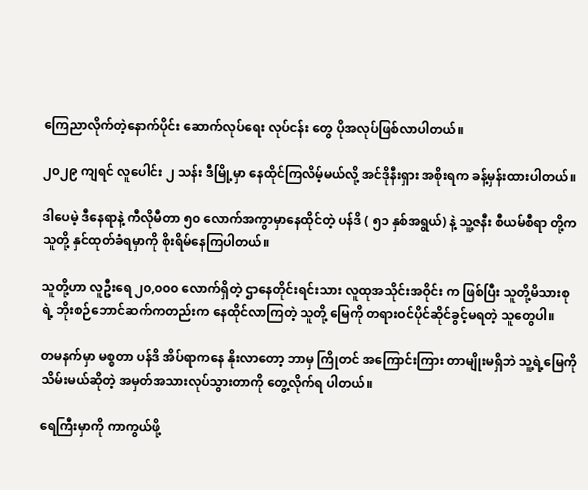ကြေညာလိုက်တဲ့နောက်ပိုင်း ဆောက်လုပ်ရေး လုပ်ငန်း‌ တွေ ပိုအလုပ်ဖြစ်လာပါတယ်။

၂၀၂၉ ကျရင် လူပေါင်း ၂ သန်း ဒီမြို့မှာ နေထိုင်ကြလိမ့်မယ်လို့ အင်ဒိုနီးရှား အစိုးရက ခန့်မှန်းထားပါတယ်။

ဒါပေမဲ့ ဒီနေရာနဲ့ ကီလိုမီတာ ၅၀ လောက်အကွာမှာနေထိုင်တဲ့ ပန်ဒိ ( ၅၁ နှစ်အရွယ်) နဲ့ သူ့ဇနီး စီယမ်စီရာ တို့က သူတို့ နှင်ထုတ်ခံရမှာကို စိုးရိမ်နေကြပါတယ်။

သူတို့ဟာ လူဦးရေ ၂၀,၀၀၀ လောက်ရှိတဲ့ ဌာနေတိုင်းရင်းသား လူထုအသိုင်းအဝိုင်း က ဖြစ်ပြီး သူတို့မိသားစုရဲ့ ဘိုးစဉ်ဘောင်ဆက်ကတည်းက နေထိုင်လာကြတဲ့ သူတို့ မြေကို တရားဝင်ပိုင်ဆိုင်ခွင့်မရတဲ့ သူတွေပါ။

တမနက်မှာ မစ္စတာ ပန်ဒိ အိပ်ရာကနေ နိုးလာတော့ ဘာမှ ကြိုတင် အကြောင်းကြား တာမျိုးမရှိဘဲ သူ့ရဲ့မြေကို သိမ်းမယ်ဆိုတဲ့ အမှတ်အသားလုပ်သွားတာကို တွေ့လိုက်ရ ပါတယ်။

ရေကြီးမှာကို ကာကွယ်ဖို့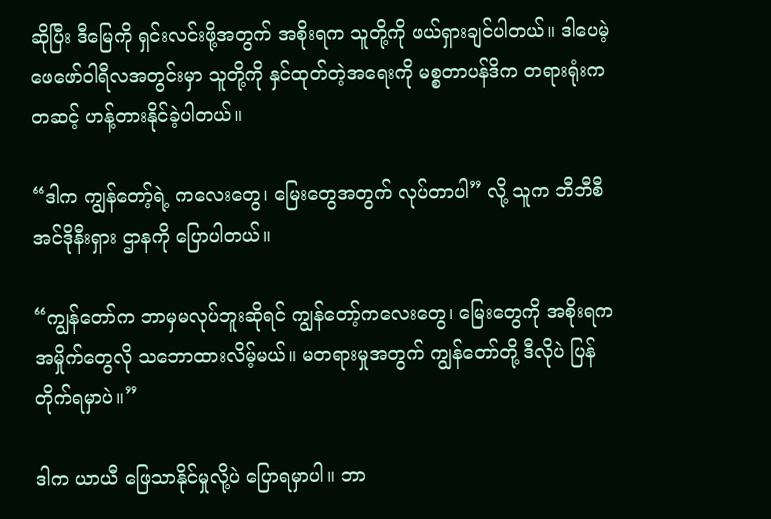ဆိုပြီး ဒီမြေကို ရှင်းလင်းဖို့အတွက် အစိုးရက သူတို့ကို ဖယ်ရှားချင်ပါတယ်။ ဒါပေမဲ့ ဖေဖော်ဝါရီလအတွင်းမှာ သူတို့ကို နှင်ထုတ်တဲ့အရေးကို မစ္စတာပန်ဒိက တရားရုံးကတဆင့် ဟန့်တားနိုင်ခဲ့ပါတယ်။

“ဒါက ကျွန်တော့်ရဲ့ ကလေးတွေ၊ မြေးတွေအတွက် လုပ်တာပါ” လို့ သူက ဘီဘီစီ အင်ဒိုနီးရှား ဌာနကို ပြောပါတယ်။

“ကျွန်တော်က ဘာမှမလုပ်ဘူးဆိုရင် ကျွန်တော့်ကလေးတွေ၊ မြေးတွေကို အစိုးရက အမှိုက်တွေလို သဘောထားလိမ့်မယ်။ မတရားမှုအတွက် ကျွန်တော်တို့ ဒီလိုပဲ ပြန် တိုက်ရမှာပဲ။”

ဒါက ယာယီ ဖြေသာနိုင်မှုလို့ပဲ ပြောရမှာပါ။ ဘာ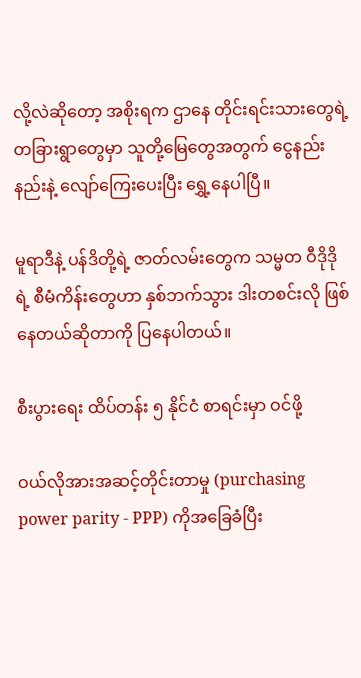လို့လဲဆိုတော့ အစိုးရက ဌာနေ တိုင်းရင်းသားတွေရဲ့ တခြားရွာတွေမှာ သူတို့မြေတွေအတွက် ငွေနည်းနည်းနဲ့ လျော်ကြေးပေးပြီး ရွှေ့နေပါပြီ။

မူရာဒီနဲ့ ပန်ဒိတို့ရဲ့ ဇာတ်လမ်းတွေက သမ္မတ ဝီဒိုဒိုရဲ့ စီမံကိန်းတွေဟာ နှစ်ဘက်သွား ဒါးတစင်းလို ဖြစ်နေတယ်ဆိုတာကို ပြနေပါတယ်။

စီးပွားရေး ထိပ်တန်း ၅ နိုင်ငံ စာရင်းမှာ ဝင်ဖို့

ဝယ်လိုအားအဆင့်တိုင်းတာမှု (purchasing power parity - PPP) ကိုအခြေခံပြီး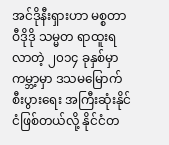အင်ဒိုနီးရှားဟာ မစ္စတာ ဝီဒိုဒို သမ္မတ ရာထူးရလာတဲ့ ၂၀၁၄ ခုနှစ်မှာ ကမ္ဘာ့မှာ ဒသမမြောက် စီးပွားရေး အကြီးဆုံးနိုင်ငံဖြစ်တယ်လို့ နိုင်ငံတ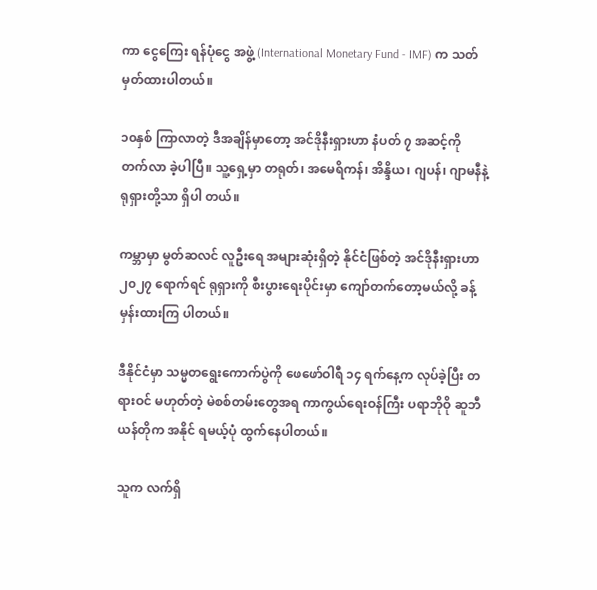ကာ ငွေကြေး ရန်ပုံငွေ အဖွဲ့ (International Monetary Fund - IMF) က သတ်မှတ်ထားပါတယ်။

၁၀နှစ် ကြာလာတဲ့ ဒီအချိန်မှာတော့ အင်ဒိုနီးရှားဟာ နံပတ် ၇ အဆင့်ကို တက်လာ ခဲ့ပါပြီ။ သူ့ရှေ့မှာ တရုတ်၊ အမေရိကန်၊ အိန္ဒိယ၊ ဂျပန်၊ ဂျာမနီနဲ့ ရုရှားတို့သာ ရှိပါ တယ်။

ကမ္ဘာမှာ မွတ်ဆလင် လူဦးရေ အများဆုံးရှိတဲ့ နိုင်ငံဖြစ်တဲ့ အင်ဒိုနီးရှားဟာ ၂၀၂၇ ရောက်ရင် ရုရှားကို စီးပွားရေးပိုင်းမှာ ကျော်တက်တော့မယ်လို့ ခန့်မှန်းထားကြ ပါတယ်။

ဒီနိုင်ငံမှာ သမ္မတရွေးကောက်ပွဲကို ဖေဖော်ဝါရီ ၁၄ ရက်နေ့က လုပ်ခဲ့ပြီး တရားဝင် မဟုတ်တဲ့ မဲစစ်တမ်းတွေအရ ကာကွယ်ရေးဝန်ကြီး ပရာဘိုဝို ဆူဘီယန်တိုက အနိုင် ရမယ့်ပုံ ထွက်နေပါတယ်။

သူက လက်ရှိ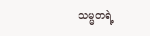သမ္မတရဲ့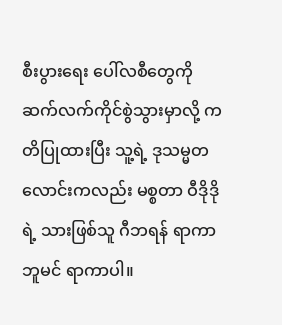စီးပွားရေး ပေါ်လစီတွေကို ဆက်လက်ကိုင်စွဲသွားမှာလို့ ကတိပြုထားပြီး သူ့ရဲ့ ဒုသမ္မတလောင်းကလည်း မစ္စတာ ဝီဒိုဒိုရဲ့ သားဖြစ်သူ ဂီဘရန် ရာကာဘူမင် ရာကာပါ။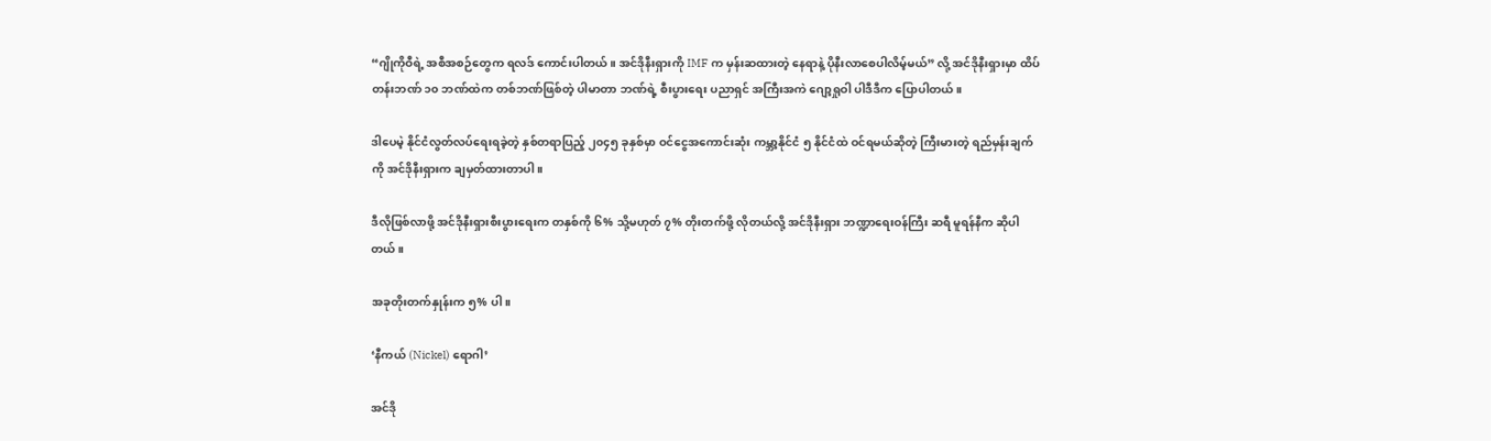“ဂျိုကိုဝီရဲ့ အစီအစဉ်တွေက ရလဒ် ကောင်းပါတယ်။ အင်ဒိုနီးရှားကို IMF က မှန်းဆထားတဲ့ နေရာနဲ့ ပိုနီးလာစေပါလိမ့်မယ်” လို့ အင်ဒိုနီးရှားမှာ ထိပ်တန်းဘဏ် ၁၀ ဘဏ်ထဲက တစ်ဘဏ်ဖြစ်တဲ့ ပါမာတာ ဘဏ်ရဲ့ စီးပွားရေး ပညာရှင် အကြီးအကဲ ‌‌ဂျော့ရှုဝါ ပါဒီဒီက ပြောပါတယ်။

ဒါပေမဲ့ နိုင်ငံလွတ်လပ်ရေးရခဲ့တဲ့ နှစ်တရာပြည့် ၂၀၄၅ ခုနှစ်မှာ ဝင်ငွေအကောင်းဆုံး ကမ္ဘာ့နိုင်ငံ ၅ နိုင်ငံထဲ ဝင်ရမယ်ဆိုတဲ့ ကြီးမားတဲ့ ရည်မှန်းချက်ကို အင်ဒိုနီးရှားက ချမှတ်ထားတာပါ။

ဒီလိုဖြစ်လာဖို့ အင်ဒိုနီးရှားစီးပွားရေးက တနှစ်ကို ၆% သို့မဟုတ် ၇% တိုးတက်ဖို့ လိုတယ်လို့ အင်ဒိုနီးရှား ဘဏ္ဍာရေးဝန်ကြီး ဆရီ မူရန်နီက ဆိုပါတယ်။

အခုတိုးတက်နှုန်းက ၅% ပါ။

‘နီကယ် (Nickel) ရောဂါ’

အင်ဒို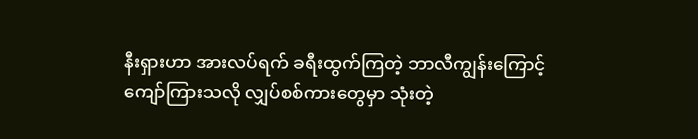နီးရှားဟာ အားလပ်ရက် ခရီးထွက်ကြတဲ့ ဘာလီကျွန်းကြောင့် ကျော်ကြားသလို လျှပ်စစ်ကားတွေမှာ သုံးတဲ့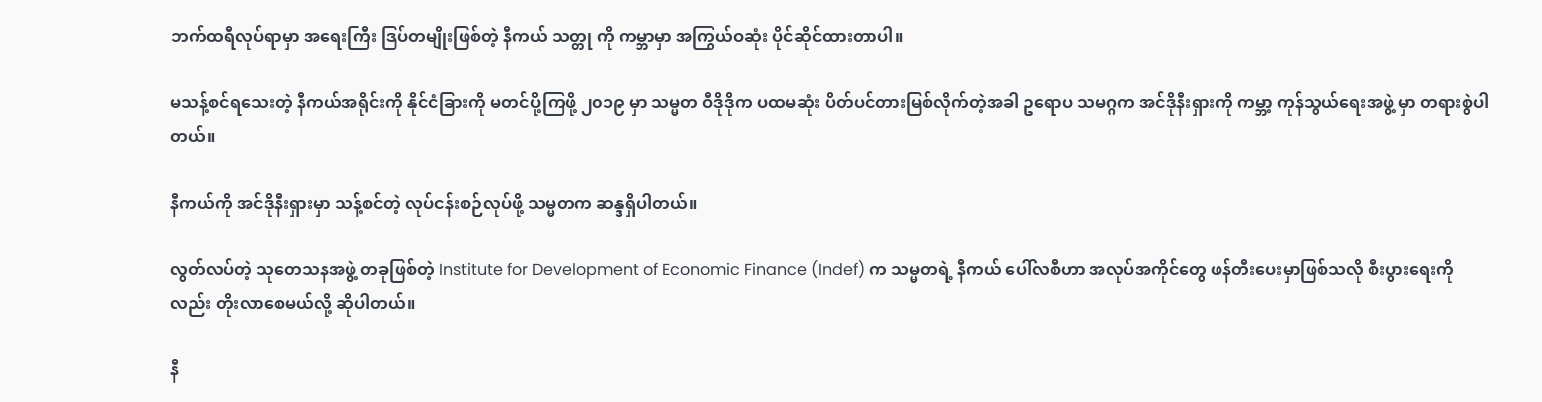ဘက်ထရီလုပ်ရာမှာ အရေးကြီး ဒြပ်တမျိုးဖြစ်တဲ့ နီကယ် သတ္တု ကို ကမ္ဘာမှာ အကြွယ်ဝဆုံး ပိုင်ဆိုင်ထားတာပါ။

မသန့်စင်ရသေးတဲ့ နီကယ်အရိုင်းကို နိုင်ငံခြားကို မတင်ပို့ကြဖို့ ၂၀၁၉ မှာ သမ္မတ ဝီဒိုဒိုက ပထမဆုံး ပိတ်ပင်တားမြစ်လိုက်တဲ့အခါ ဥရောပ သမဂ္ဂက အင်ဒိုနီးရှားကို ကမ္ဘာ့ ကုန်သွယ်ရေးအဖွဲ့ မှာ တရားစွဲပါတယ်။

နီကယ်ကို အင်ဒိုနီးရှားမှာ သန့်စင်တဲ့ လုပ်ငန်းစဉ်လုပ်ဖို့ သမ္မတက ဆန္ဒရှိပါတယ်။

လွတ်လပ်တဲ့ သုတေသနအဖွဲ့ တခုဖြစ်တဲ့ Institute for Development of Economic Finance (Indef) က သမ္မတရဲ့ နီကယ် ပေါ်လစီဟာ အလုပ်အကိုင်တွေ ဖန်တီးပေးမှာဖြစ်သလို စီးပွားရေးကိုလည်း တိုးလာစေမယ်လို့ ဆိုပါတယ်။

နီ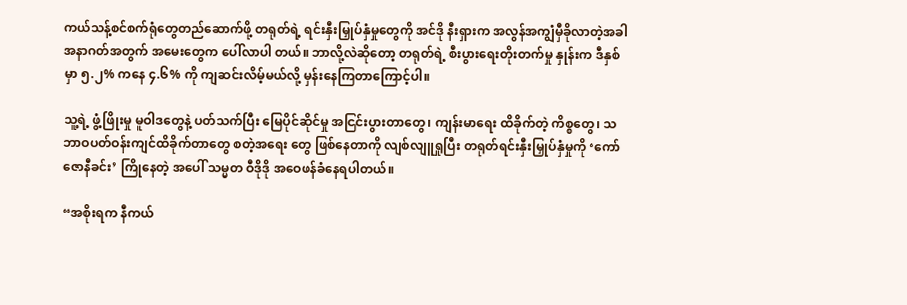ကယ်သန့်စင်စက်ရုံတွေတည်ဆောက်ဖို့ တရုတ်ရဲ့ ရင်းနှီးမြှုပ်နှံမှုတွေကို အင်ဒို နီးရှားက အလွန်အကျွံမှီခိုလာတဲ့အခါ အနာဂတ်အတွက် အမေးတွေက ပေါ်လာပါ တယ်။ ဘာလို့လဲဆိုတော့ တရုတ်ရဲ့ စီးပွားရေးတိုးတက်မှု နှုန်းက ဒီနှစ်မှာ ၅.၂% ကနေ ၄.၆% ကို ကျဆင်းလိမ့်မယ်လို့ မှန်းနေကြတာကြောင့်ပါ။

သူ့ရဲ့ ဖွံ့ဖြိုးမှု မူဝါဒတွေနဲ့ ပတ်သက်ပြီး မြေပိုင်ဆိုင်မှု အငြင်းပွားတာတွေ၊ ကျန်းမာရေး ထိခိုက်တဲ့ ကိစ္စတွေ၊ သဘာဝပတ်ဝန်းကျင်ထိခိုက်တာတွေ စတဲ့အရေး တွေ ဖြစ်နေတာကို လျစ်လျူရှုပြီး တရုတ်ရင်းနှီးမြှုပ်နှံမှုကို ‘ကော်ဇောနီခင်း’ ကြိုနေတဲ့ အပေါ် သမ္မတ ဝီဒိုဒို အဝေဖန်ခံနေရပါတယ်။

“အစိုးရက နီကယ်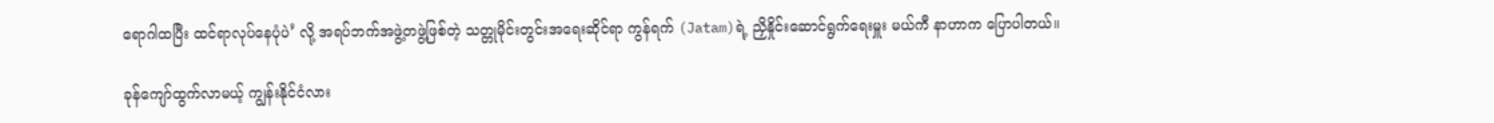ရောဂါထပြီး ထင်ရာလုပ်နေပုံပဲ’ လို့ အရပ်ဘက်အဖွဲ့တဖွဲ့ဖြစ်တဲ့ သတ္တုမိုင်းတွင်းအရေးဆိုင်ရာ ကွန်ရက် (Jatam)ရဲ့ ညှိနှိုင်းဆောင်ရွက်ရေးမှူး မယ်ကီ နာဟာက ပြောပါတယ်။

ခုန်ကျော်ထွက်လာမယ့် ကျွန်းနိုင်ငံလား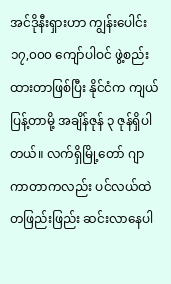အင်ဒိုနီးရှားဟာ ကျွန်းပေါင်း ၁၇,၀၀၀ ကျော်ပါဝင် ဖွဲ့စည်းထားတာဖြစ်ပြီး နိုင်ငံက ကျယ်ပြန့်တာမို့ အချိန်ဇုန် ၃ ဇုန်ရှိပါတယ်။ လက်ရှိမြို့တော် ဂျာကာတာကလည်း ပင်လယ်ထဲ တဖြည်းဖြည်း ဆင်းလာနေပါ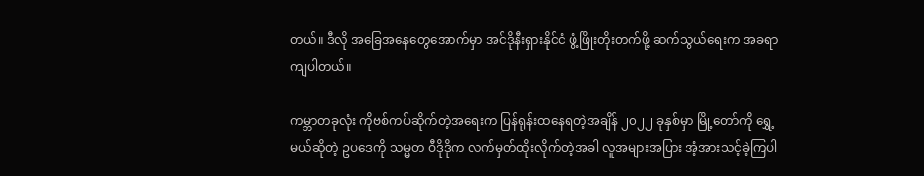တယ်။ ဒီလို အခြေအနေတွေအောက်မှာ အင်ဒိုနီးရှားနိုင်ငံ ဖွံ့ဖြိုးတိုးတက်ဖို့ ဆက်သွယ်ရေးက အခရာကျပါတယ်။

ကမ္ဘာတခုလုံး ကိုဗစ်ကပ်ဆိုက်တဲ့အရေးက ပြန်ရုန်းထနေရတဲ့အချိန် ၂၀၂၂ ခုနှစ်မှာ မြို့တော်ကို ရွှေ့မယ်ဆိုတဲ့ ဥပဒေကို သမ္မတ ဝီဒိုဒိုက လက်မှတ်ထိုးလိုက်တဲ့အခါ လူအများအပြား အံ့အားသင့်ခဲ့ကြပါ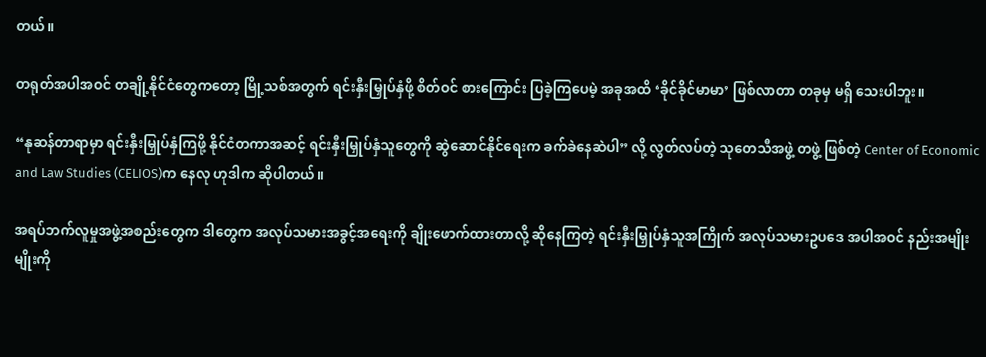တယ်။

တရုတ်အပါအဝင် တချို့နိုင်ငံတွေကတော့ မြို့သစ်အတွက် ရင်းနှီးမြှုပ်နှံဖို့ စိတ်ဝင် စားကြောင်း ပြခဲ့ကြပေမဲ့ အခုအထိ ‘ခိုင်ခိုင်မာမာ’ ဖြစ်လာတာ တခုမှ မရှိ သေးပါဘူး။

“နုဆန်တာရာမှာ ရင်းနှီးမြှုပ်နှံကြဖို့ နိုင်ငံတကာအဆင့် ရင်းနှီးမြှုပ်နှံသူတွေကို ဆွဲဆောင်နိုင်ရေးက ခက်ခဲနေဆဲပါ” လို့ လွတ်လပ်တဲ့ သုတေသီအဖွဲ့ တဖွဲ့ ဖြစ်တဲ့ Center of Economic and Law Studies (CELIOS)က နေလု ဟုဒါက ဆိုပါတယ်။

အရပ်ဘက်လူမှုအဖွဲ့အစည်းတွေက ဒါတွေက အလုပ်သမားအခွင့်အရေးကို ချိုးဖောက်ထားတာလို့ ဆိုနေကြတဲ့ ရင်းနှီးမြှုပ်နှံသူအကြိုက် အလုပ်သမားဥပဒေ အပါအဝင် နည်းအမျိုးမျိုးကို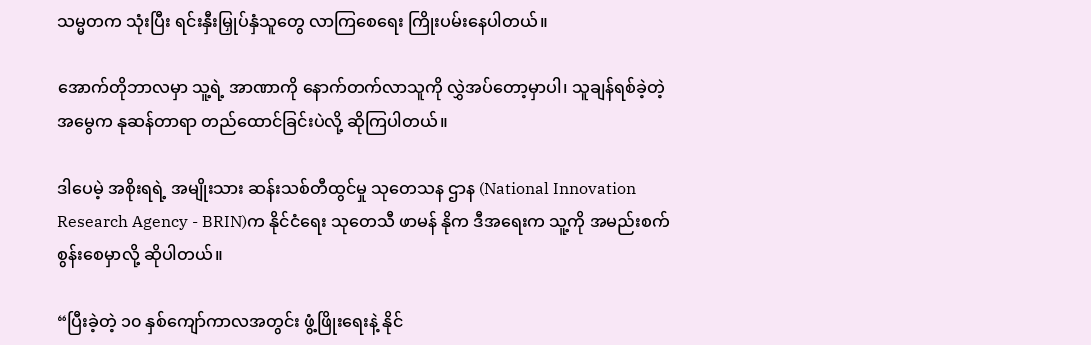သမ္မတက သုံးပြီး ရင်းနှီးမြှုပ်နှံသူတွေ လာကြစေရေး ကြိုးပမ်းနေပါတယ်။

အောက်တိုဘာလမှာ သူ့ရဲ့ အာဏာကို နောက်တက်လာသူကို လွှဲအပ်တော့မှာပါ၊ သူချန်ရစ်ခဲ့တဲ့ အမွေက နုဆန်တာရာ တည်ထောင်ခြင်းပဲလို့ ဆိုကြပါတယ်။

ဒါပေမဲ့ အစိုးရရဲ့ အမျိုးသား ဆန်းသစ်တီထွင်မှု သုတေသန ဌာန (National Innovation Research Agency - BRIN)က နိုင်ငံရေး သုတေသီ ဖာမန် နိုက ဒီအရေးက သူ့ကို အမည်းစက် စွန်းစေမှာလို့ ဆိုပါတယ်။

“ပြီးခဲ့တဲ့ ၁၀ နှစ်ကျော်ကာလအတွင်း ဖွံ့ဖြိုးရေးနဲ့ နိုင်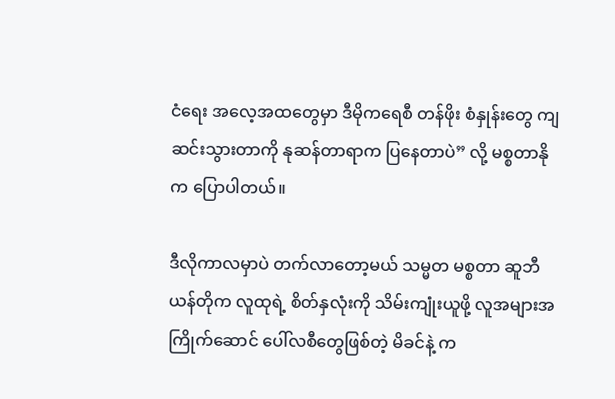ငံရေး အလေ့အထတွေမှာ ဒီမိုကရေစီ တန်ဖိုး စံနှုန်းတွေ ကျဆင်းသွားတာကို နုဆန်တာရာက ပြနေတာပဲ” လို့ မစ္စတာနိုက ပြောပါတယ်။

ဒီလိုကာလမှာပဲ တက်လာတော့မယ် သမ္မတ မစ္စတာ ဆူဘီယန်တိုက လူထုရဲ့ စိတ်နှလုံးကို သိမ်းကျုံးယူဖို့ လူအများအကြိုက်ဆောင် ပေါ်လစီတွေဖြစ်တဲ့ မိခင်နဲ့ က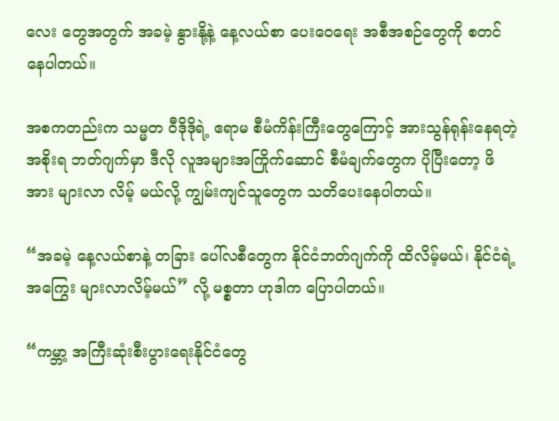လေး တွေအတွက် အခမဲ့ နွားနို့နဲ့ နေ့လယ်စာ ပေးဝေရေး အစီအစဉ်တွေကို စတင် နေပါတယ်။

အစကတည်းက သမ္မတ ဝီဒိုဒိုရဲ့ ဧရာမ စီမံကိန်းကြီးတွေကြောင့် အားသွန်ရုန်းနေရတဲ့ အစိုးရ ဘတ်ဂျက်မှာ ဒီလို လူအများအကြိုက်ဆောင် စီမံချက်တွေက ပိုပြီးတော့ ဖိအား များလာ လိမ့် မယ်လို့ ကျွမ်းကျင်သူတွေက သတိပေးနေပါတယ်။

“အခမဲ့ နေ့လယ်စာနဲ့ တခြား ပေါ်လစီတွေက နိုင်ငံဘတ်ဂျက်ကို ထိလိမ့်မယ်၊ နိုင်ငံရဲ့ အကြွေး များလာလိမ့်မယ်” လို့ မစ္စတာ ဟုဒါက ပြောပါတယ်။

“ကမ္ဘာ့ အကြီးဆုံးစီးပွားရေးနိုင်ငံတွေ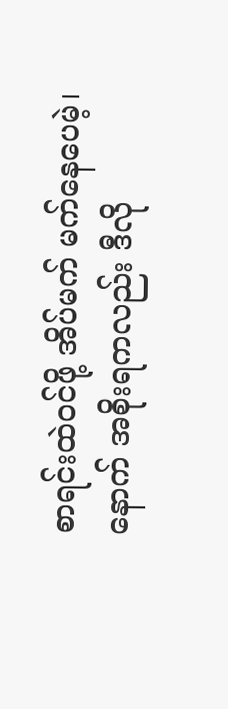စာရင်းထဲဝင်ဖို့ အိပ်မက် မက်နေပေမဲ့၊ နောက် အစိုးရကလည်း ဒီလို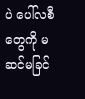ပဲ ပေါ်လစီတွေကို မဆင်မခြင်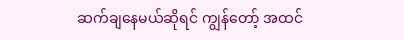ဆက်ချနေမယ်ဆိုရင် ကျွန်တော့် အထင်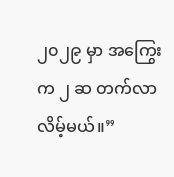၂၀၂၉ မှာ အကြွေးက ၂ ဆ တက်လာလိမ့်မယ်။”